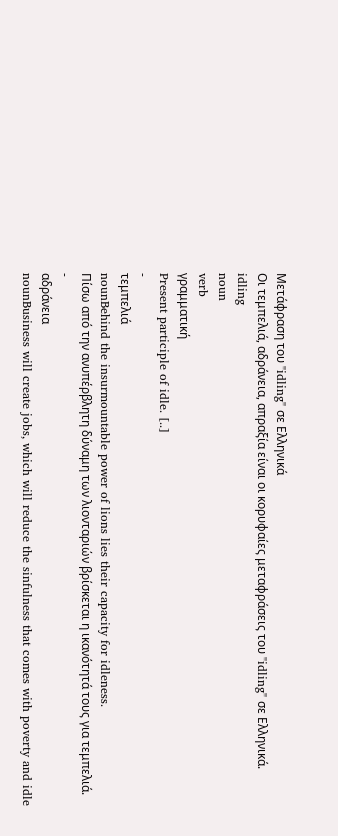Μετάφραση του "idling" σε Ελληνικά
Οι τεμπελιά, αδράνεια, απραξία είναι οι κορυφαίες μεταφράσεις του "idling" σε Ελληνικά.
idling
noun
verb
γραμματική
Present participle of idle. [..]
-
τεμπελιά
nounBehind the insurmountable power of lions lies their capacity for idleness.
Πίσω από την ανυπέρβλητη δύναμη των λιονταριών βρίσκεται η ικανότητά τους για τεμπελιά.
-
αδράνεια
nounBusiness will create jobs, which will reduce the sinfulness that comes with poverty and idle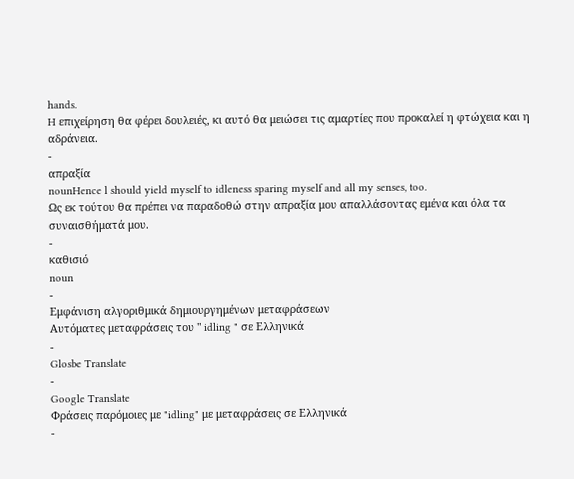hands.
H επιχείρηση θα φέρει δουλειές, κι αυτό θα μειώσει τις αμαρτίες που προκαλεί η φτώχεια και η αδράνεια.
-
απραξία
nounHence l should yield myself to idleness sparing myself and all my senses, too.
Ως εκ τούτου θα πρέπει να παραδοθώ στην απραξία μου απαλλάσοντας εμένα και όλα τα συναισθήματά μου.
-
καθισιό
noun
-
Εμφάνιση αλγοριθμικά δημιουργημένων μεταφράσεων
Αυτόματες μεταφράσεις του " idling " σε Ελληνικά
-
Glosbe Translate
-
Google Translate
Φράσεις παρόμοιες με "idling" με μεταφράσεις σε Ελληνικά
-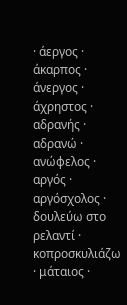· άεργος · άκαρπος · άνεργος · άχρηστος · αδρανής · αδρανώ · ανώφελος · αργός · αργόσχολος · δουλεύω στο ρελαντί · κοπροσκυλιάζω · μάταιος ·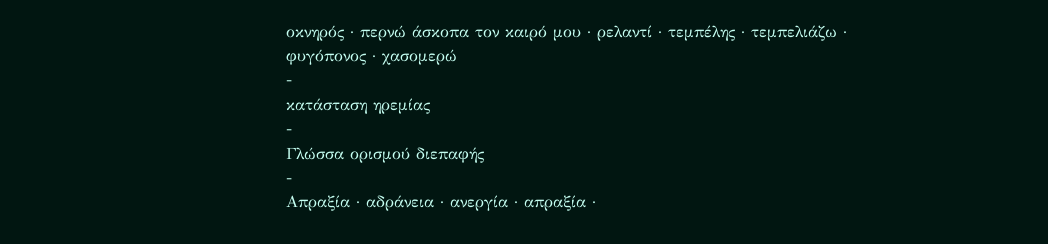οκνηρός · περνώ άσκοπα τον καιρό μου · ρελαντί · τεμπέλης · τεμπελιάζω · φυγόπονος · χασομερώ
-
κατάσταση ηρεμίας
-
Γλώσσα ορισμού διεπαφής
-
Απραξία · αδράνεια · ανεργία · απραξία ·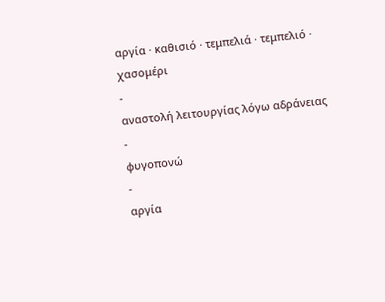αργία · καθισιό · τεμπελιά · τεμπελιό · χασομέρι
-
αναστολή λειτουργίας λόγω αδράνειας
-
φυγοπονώ
-
αργία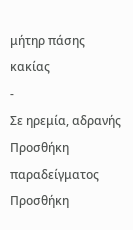μήτηρ πάσης κακίας
-
Σε ηρεμία, αδρανής
Προσθήκη παραδείγματος
Προσθήκη